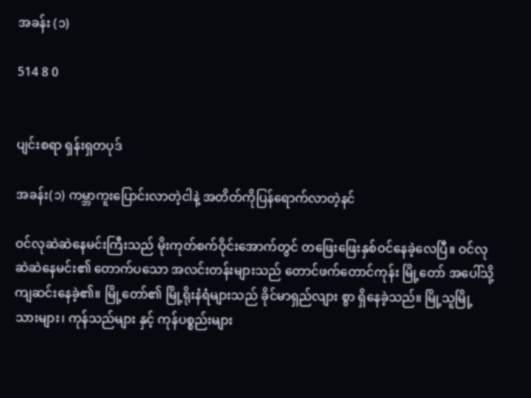အခန်း (၁)

514 8 0


ပျင်းစရာ ရှန်းရှတပုဒ်

အခန်း(၁) ကမ္ဘာကူးပြောင်းလာတဲ့ငါနဲ့ အတိတ်ကိုပြန်ရောက်လာတဲ့နင်

ဝင်လုဆဲဆဲနေမင်းကြီးသည် မိုးကုတ်စက်ဝိုင်းအောက်တွင် တဖြေးဖြေးနှစ်ဝင်နေခဲ့လေပြီ။ ‌ဝင်လုဆဲဆဲနေမင်း၏ ‌တောက်ပသော အလင်းတန်းများသည် တောင်ဖက်တောင်ကုန်း မြို့တော် အပေါ်သို့ ကျဆင်းနေခဲ့၏။ မြို့တော်၏ မြို့ရိုးနံရံများသည် ခိုင်မာရှည်လျား စွာ ရှိနေခဲ့သည်။ မြို့သူမြို့သားများ၊ ကုန်သည်များ နှင့် ကုန်ပစ္စည်းများ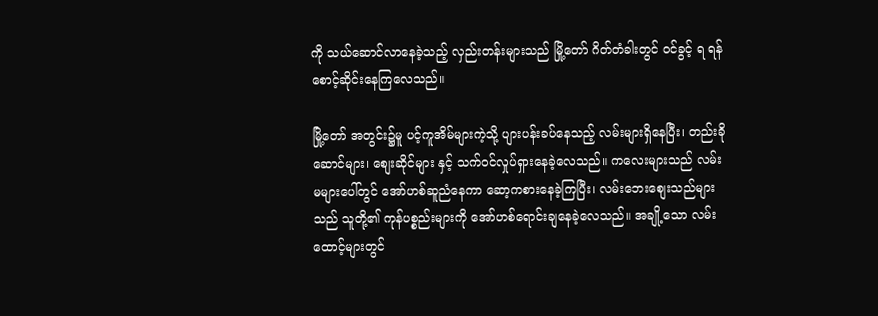ကို သယ်ဆောင်လာနေခဲ့သည့် လှည်းတန်းများသည် မြို့တော် ဂိတ်တံခါးတွင် ဝင်ခွင့် ရ ရန်စောင့်ဆိုင်းနေကြလေသည်။

မြို့တော် အတွင်း၌မူ ပင့်ကူအိမ်များကဲ့သို့ ပျားပန်းခပ်နေသည့် လမ်းများရှိနေပြီး၊ တည်းခိုဆောင်များ၊ စျေးဆိုင်များ နှင့် သက်ဝင်လှုပ်ရှားနေခဲ့လေသည်။ ကလေးများသည် လမ်းမများ‌ပေါ်တွင် အော်ဟစ်ဆူညံနေကာ ဆော့ကစားနေခဲ့ကြပြီး၊ လမ်းဘေးစျေးသည်များသည် သူတို့၏ ကုန်ပစ္စည်းများကို အော်ဟစ်ရောင်းချနေခဲ့လေသည်။ အချို့သော လမ်းထောင့်များတွင်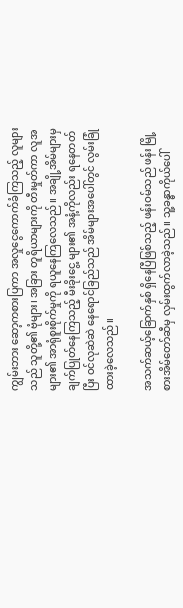ကျွမ်းဘား ဆော့ကစားပြကာ အလှုငွေကောက်ခံကြသည့် လူများသည် သူတို့၏ ဗုံများ၊ အခြား တူရိယာများကို တီးမှုတ်ကာ လူအများ၏ အာရုံစူးစိုက်မှုကို ရယူနေကြလေသည်။ အချို့အိမ်များမှ ချက်ပြုတ်နေကြသည့် မီးခိုးငွေ့ များ၏ အနံ့ကိုလည်း ရနေတတ်ပြီး ဝင်လုဆဲဆဲ နေရောင်ခြည်သည် အိမ်များအပေါ်တွင် လွမ်းခြုံထားခဲ့လေသည်။

အသက်ဆယ့်ခြောက်နှစ် ရှိနေပြီဖြစ်သည့် ဖန်းဝမ်သည် ဖန်း မြို့စားအိမ်တော်ဆီမှ လှမ်းထွက်လာခဲ့သည်။ သူ့ခန္ဓာကိုယ်ပေါ်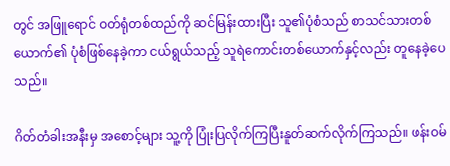တွင် အဖြူရောင် ဝတ်ရုံတစ်ထည်ကို ဆင်မြန်းထားပြီး သူ၏ပုံစံသည် စာသင်သားတစ်ယောက်၏ ပုံစံဖြစ်နေခဲ့ကာ ငယ်ရွယ်သည့် သူရဲကောင်းတစ်ယောက်နှင့်လည်း တူနေခဲ့ပေသည်။

ဂိတ်တံခါးအနီးမှ အစောင့်များ သူ့ကို ပြုံးပြလိုက်ကြပြီးနူတ်ဆက်လိုက်ကြသည်။ ဖန်းဝမ်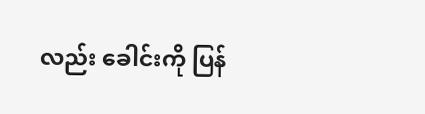လည်း ခေါင်းကို ပြန်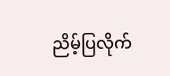ညိမ့်ပြလိုက်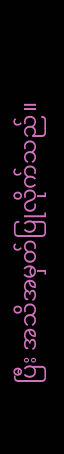ပြီး အသိအမှတ်ပြုလိုက်သည်။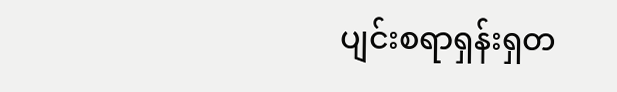ပျင်းစရာရှန်းရှတ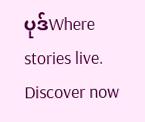ပုဒ်Where stories live. Discover now